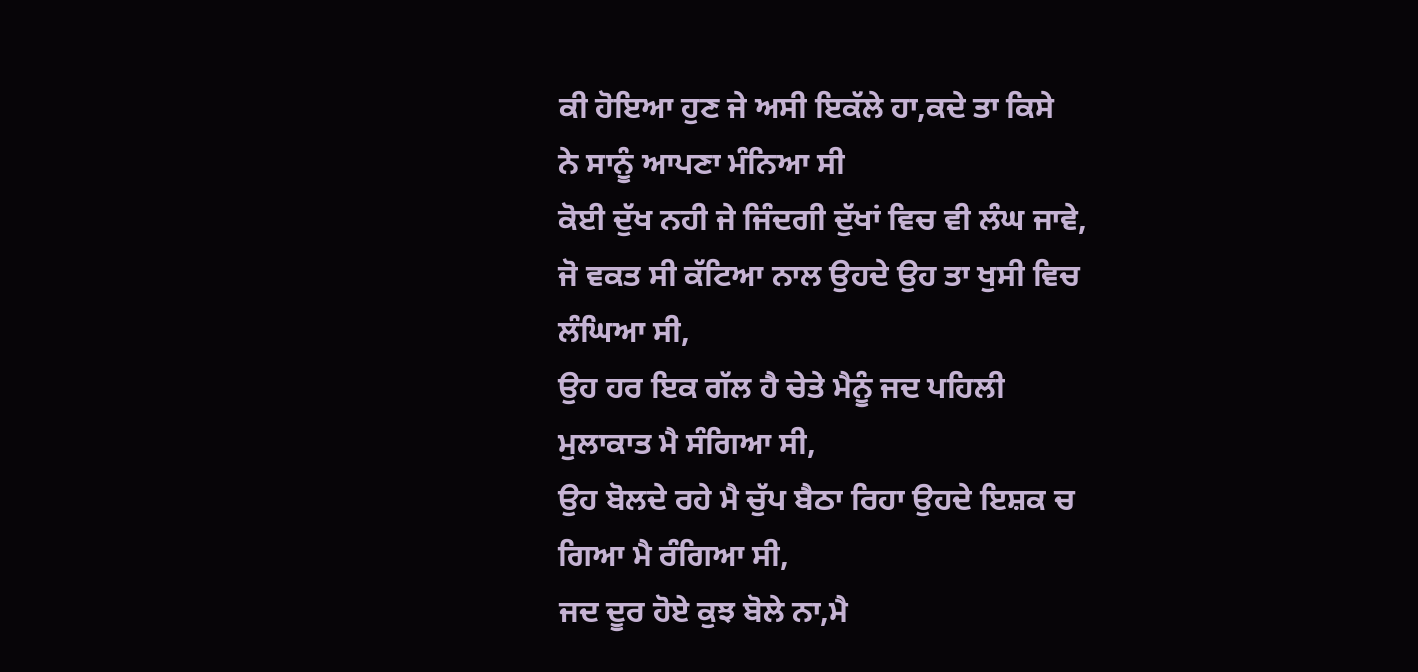ਕੀ ਹੋਇਆ ਹੁਣ ਜੇ ਅਸੀ ਇਕੱਲੇ ਹਾ,ਕਦੇ ਤਾ ਕਿਸੇ
ਨੇ ਸਾਨੂੰ ਆਪਣਾ ਮੰਨਿਆ ਸੀ
ਕੋਈ ਦੁੱਖ ਨਹੀ ਜੇ ਜਿੰਦਗੀ ਦੁੱਖਾਂ ਵਿਚ ਵੀ ਲੰਘ ਜਾਵੇ,
ਜੋ ਵਕਤ ਸੀ ਕੱਟਿਆ ਨਾਲ ਉਹਦੇ ਉਹ ਤਾ ਖੁਸੀ ਵਿਚ
ਲੰਘਿਆ ਸੀ,
ਉਹ ਹਰ ਇਕ ਗੱਲ ਹੈ ਚੇਤੇ ਮੈਨੂੰ ਜਦ ਪਹਿਲੀ
ਮੁਲਾਕਾਤ ਮੈ ਸੰਗਿਆ ਸੀ,
ਉਹ ਬੋਲਦੇ ਰਹੇ ਮੈ ਚੁੱਪ ਬੈਠਾ ਰਿਹਾ ਉਹਦੇ ਇਸ਼ਕ ਚ
ਗਿਆ ਮੈ ਰੰਗਿਆ ਸੀ,
ਜਦ ਦੂਰ ਹੋਏ ਕੁਝ ਬੋਲੇ ਨਾ,ਮੈ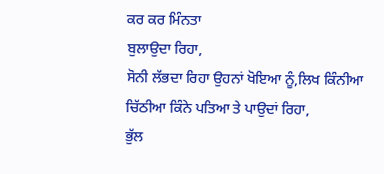ਕਰ ਕਰ ਮਿੰਨਤਾ
ਬੁਲਾਉਦਾ ਰਿਹਾ,
ਸੋਨੀ ਲੱਭਦਾ ਰਿਹਾ ਉਹਨਾਂ ਖੋਇਆ ਨੂੰ,ਲਿਖ ਕਿੰਨੀਆ
ਚਿੱਠੀਆ ਕਿੰਨੇ ਪਤਿਆ ਤੇ ਪਾਉਦਾਂ ਰਿਹਾ,
ਭੁੱਲ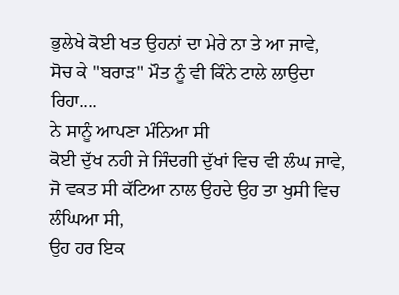ਭੁਲੇਖੇ ਕੋਈ ਖਤ ਉਹਨਾਂ ਦਾ ਮੇਰੇ ਨਾ ਤੇ ਆ ਜਾਵੇ,
ਸੋਚ ਕੇ "ਬਰਾੜ" ਮੌਤ ਨੂੰ ਵੀ ਕਿੰਨੇ ਟਾਲੇ ਲਾਉਦਾ ਰਿਹਾ....
ਨੇ ਸਾਨੂੰ ਆਪਣਾ ਮੰਨਿਆ ਸੀ
ਕੋਈ ਦੁੱਖ ਨਹੀ ਜੇ ਜਿੰਦਗੀ ਦੁੱਖਾਂ ਵਿਚ ਵੀ ਲੰਘ ਜਾਵੇ,
ਜੋ ਵਕਤ ਸੀ ਕੱਟਿਆ ਨਾਲ ਉਹਦੇ ਉਹ ਤਾ ਖੁਸੀ ਵਿਚ
ਲੰਘਿਆ ਸੀ,
ਉਹ ਹਰ ਇਕ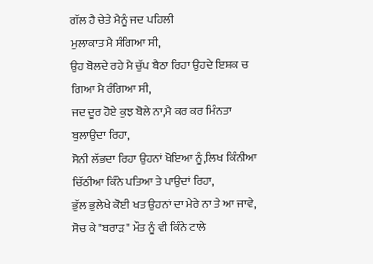ਗੱਲ ਹੈ ਚੇਤੇ ਮੈਨੂੰ ਜਦ ਪਹਿਲੀ
ਮੁਲਾਕਾਤ ਮੈ ਸੰਗਿਆ ਸੀ,
ਉਹ ਬੋਲਦੇ ਰਹੇ ਮੈ ਚੁੱਪ ਬੈਠਾ ਰਿਹਾ ਉਹਦੇ ਇਸ਼ਕ ਚ
ਗਿਆ ਮੈ ਰੰਗਿਆ ਸੀ,
ਜਦ ਦੂਰ ਹੋਏ ਕੁਝ ਬੋਲੇ ਨਾ,ਮੈ ਕਰ ਕਰ ਮਿੰਨਤਾ
ਬੁਲਾਉਦਾ ਰਿਹਾ,
ਸੋਨੀ ਲੱਭਦਾ ਰਿਹਾ ਉਹਨਾਂ ਖੋਇਆ ਨੂੰ,ਲਿਖ ਕਿੰਨੀਆ
ਚਿੱਠੀਆ ਕਿੰਨੇ ਪਤਿਆ ਤੇ ਪਾਉਦਾਂ ਰਿਹਾ,
ਭੁੱਲ ਭੁਲੇਖੇ ਕੋਈ ਖਤ ਉਹਨਾਂ ਦਾ ਮੇਰੇ ਨਾ ਤੇ ਆ ਜਾਵੇ,
ਸੋਚ ਕੇ "ਬਰਾੜ" ਮੌਤ ਨੂੰ ਵੀ ਕਿੰਨੇ ਟਾਲੇ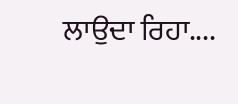ਲਾਉਦਾ ਰਿਹਾ....